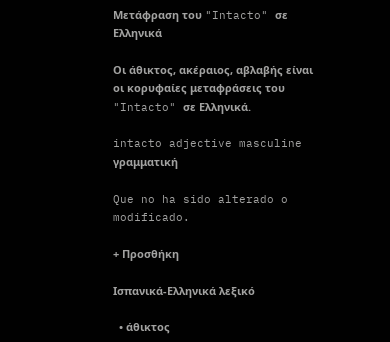Μετάφραση του "Intacto" σε Ελληνικά

Οι άθικτος, ακέραιος, αβλαβής είναι οι κορυφαίες μεταφράσεις του "Intacto" σε Ελληνικά.

intacto adjective masculine γραμματική

Que no ha sido alterado o modificado.

+ Προσθήκη

Ισπανικά-Ελληνικά λεξικό

  • άθικτος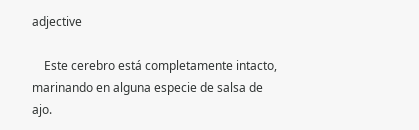adjective

    Este cerebro está completamente intacto, marinando en alguna especie de salsa de ajo.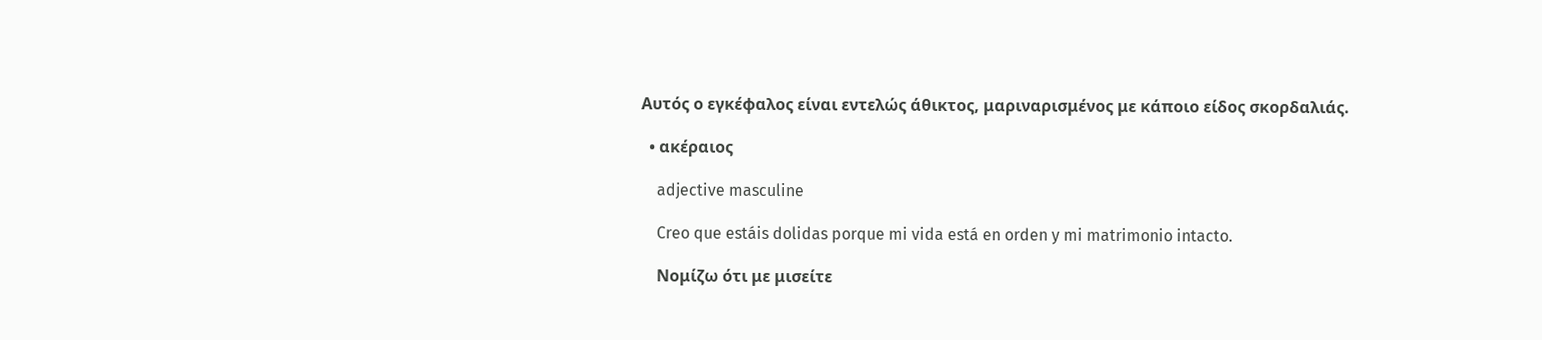Αυτός ο εγκέφαλος είναι εντελώς άθικτος, μαριναρισμένος με κάποιο είδος σκορδαλιάς.

  • ακέραιος

    adjective masculine

    Creo que estáis dolidas porque mi vida está en orden y mi matrimonio intacto.

    Νομίζω ότι με μισείτε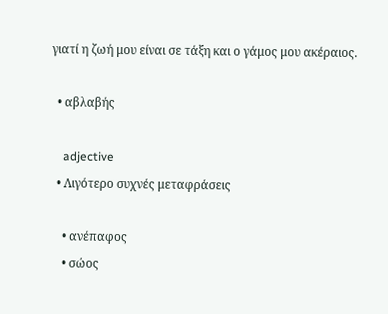γιατί η ζωή μου είναι σε τάξη και ο γάμος μου ακέραιος.

  • αβλαβής

    adjective
  • Λιγότερο συχνές μεταφράσεις

    • ανέπαφος
    • σώος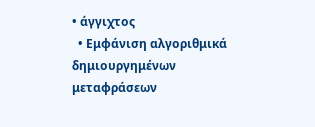• άγγιχτος
  • Εμφάνιση αλγοριθμικά δημιουργημένων μεταφράσεων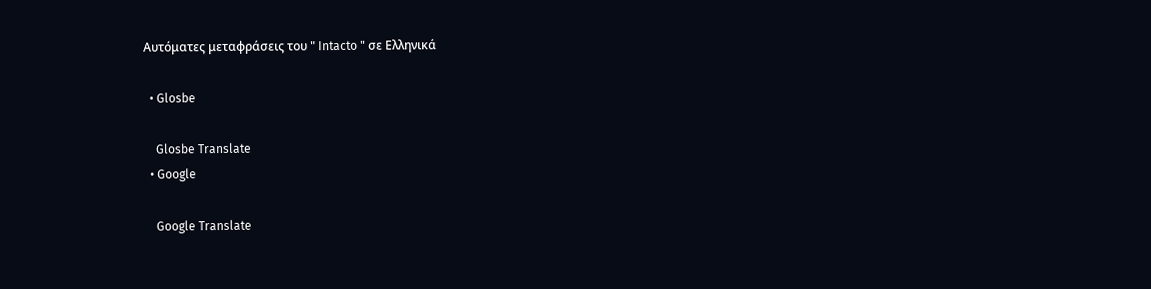Αυτόματες μεταφράσεις του " Intacto " σε Ελληνικά

  • Glosbe

    Glosbe Translate
  • Google

    Google Translate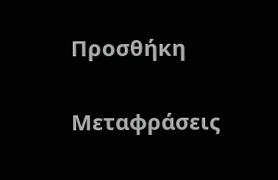Προσθήκη

Μεταφράσεις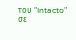του "Intacto" σε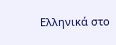Ελληνικά στο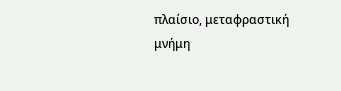πλαίσιο, μεταφραστική μνήμη